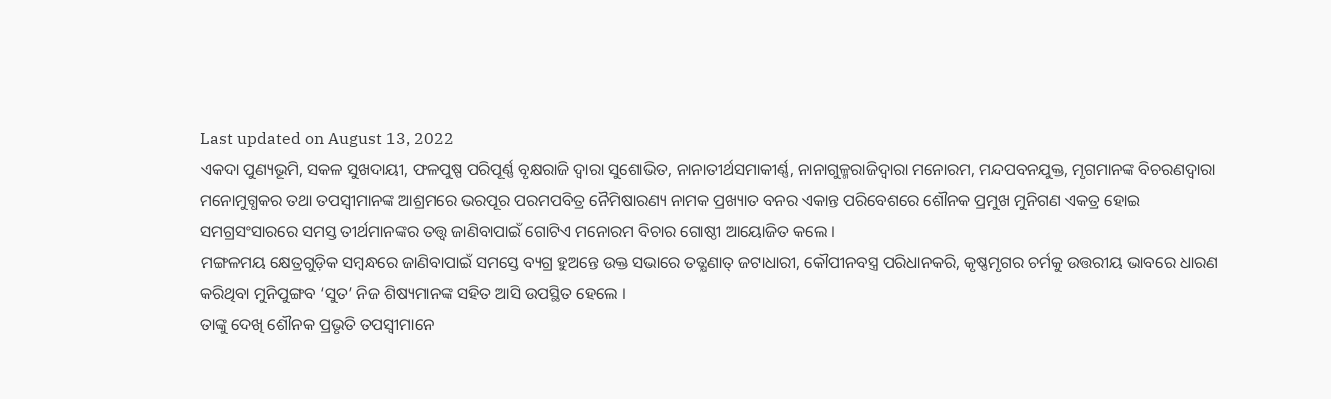Last updated on August 13, 2022
ଏକଦା ପୁଣ୍ୟଭୂମି, ସକଳ ସୁଖଦାୟୀ, ଫଳପୁଷ୍ପ ପରିପୂର୍ଣ୍ଣ ବୃକ୍ଷରାଜି ଦ୍ୱାରା ସୁଶୋଭିତ, ନାନାତୀର୍ଥସମାକୀର୍ଣ୍ଣ, ନାନାଗୁଳ୍ମରାଜିଦ୍ୱାରା ମନୋରମ, ମନ୍ଦପବନଯୁକ୍ତ, ମୃଗମାନଙ୍କ ବିଚରଣଦ୍ୱାରା ମନୋମୁଗ୍ଧକର ତଥା ତପସ୍ୱୀମାନଙ୍କ ଆଶ୍ରମରେ ଭରପୂର ପରମପବିତ୍ର ନୈମିଷାରଣ୍ୟ ନାମକ ପ୍ରଖ୍ୟାତ ବନର ଏକାନ୍ତ ପରିବେଶରେ ଶୌନକ ପ୍ରମୁଖ ମୁନିଗଣ ଏକତ୍ର ହୋଇ ସମଗ୍ରସଂସାରରେ ସମସ୍ତ ତୀର୍ଥମାନଙ୍କର ତତ୍ତ୍ୱ ଜାଣିବାପାଇଁ ଗୋଟିଏ ମନୋରମ ବିଚାର ଗୋଷ୍ଠୀ ଆୟୋଜିତ କଲେ ।
ମଙ୍ଗଳମୟ କ୍ଷେତ୍ରଗୁଡ଼ିକ ସମ୍ବନ୍ଧରେ ଜାଣିବାପାଇଁ ସମସ୍ତେ ବ୍ୟଗ୍ର ହୁଅନ୍ତେ ଉକ୍ତ ସଭାରେ ତତ୍କ୍ଷଣାତ୍ ଜଟାଧାରୀ, କୌପୀନବସ୍ତ୍ର ପରିଧାନକରି, କୃଷ୍ଣମୃଗର ଚର୍ମକୁ ଉତ୍ତରୀୟ ଭାବରେ ଧାରଣ କରିଥିବା ମୁନିପୁଙ୍ଗବ ‘ସୁତ’ ନିଜ ଶିଷ୍ୟମାନଙ୍କ ସହିତ ଆସି ଉପସ୍ଥିତ ହେଲେ ।
ତାଙ୍କୁ ଦେଖି ଶୌନକ ପ୍ରଭୃତି ତପସ୍ୱୀମାନେ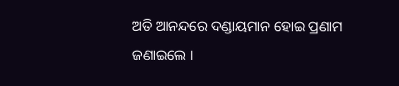ଅତି ଆନନ୍ଦରେ ଦଣ୍ଡାୟମାନ ହୋଇ ପ୍ରଣାମ ଜଣାଇଲେ ।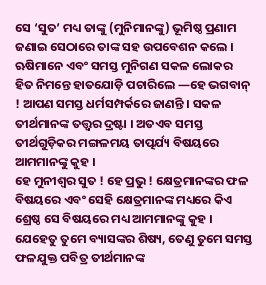ସେ ‘ସୁତ’ ମଧ୍ୟ ତାଙ୍କୁ (ମୁନିମାନଙ୍କୁ) ଭୂମିଷ୍ଠ ପ୍ରଣାମ ଜଣାଇ ସେଠାରେ ତାଙ୍କ ସହ ଉପବେଶନ କଲେ ।
ଋଷିମାନେ ଏବଂ ସମସ୍ତ ମୁନିଗଣ ସକଳ ଲୋକର ହିତ ନିମନ୍ତେ ହାତଯୋଡ଼ି ପଚାରିଲେ —ହେ ଭଗବାନ୍ ! ଆପଣ ସମସ୍ତ ଧର୍ମସମ୍ପର୍କରେ ଜାଣନ୍ତି । ସକଳ ତୀର୍ଥମାନଙ୍କ ତତ୍ତ୍ୱର ଦ୍ରଷ୍ଟା । ଅତଏବ ସମସ୍ତ ତୀର୍ଥଗୁଡ଼ିକର ମଙ୍ଗଳମୟ ତାତ୍ପର୍ଯ୍ୟ ବିଷୟରେ ଆମମାନଙ୍କୁ କୁହ ।
ହେ ମୁନୀଶ୍ୱର ସୁତ ! ହେ ପ୍ରଭୁ ! କ୍ଷେତ୍ରମାନଙ୍କର ଫଳ ବିଷୟରେ ଏବଂ ସେହି କ୍ଷେତ୍ରମାନଙ୍କ ମଧ୍ୟରେ କିଏ ଶ୍ରେଷ୍ଠ ସେ ବିଷୟରେ ମଧ୍ୟ ଆମମାନଙ୍କୁ କୁହ ।
ଯେହେତୁ ତୁମେ ବ୍ୟାସଙ୍କର ଶିଷ୍ୟ, ତେଣୁ ତୁମେ ସମସ୍ତ ଫଳଯୁକ୍ତ ପବିତ୍ର ତୀର୍ଥମାନଙ୍କ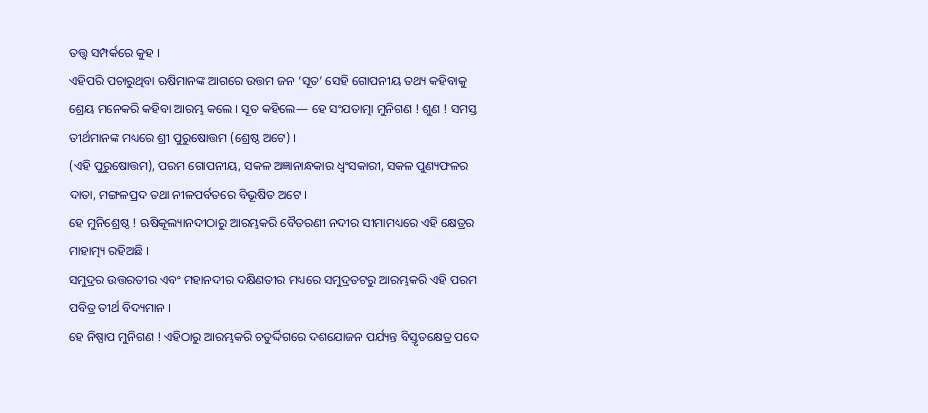ତତ୍ତ୍ୱ ସମ୍ପର୍କରେ କୁହ ।
ଏହିପରି ପଚାରୁଥିବା ଋଷିମାନଙ୍କ ଆଗରେ ଉତ୍ତମ ଜନ ‘ସୂତ’ ସେହି ଗୋପନୀୟ ତଥ୍ୟ କହିବାକୁ ଶ୍ରେୟ ମନେକରି କହିବା ଆରମ୍ଭ କଲେ । ସୂତ କହିଲେ— ହେ ସଂଯତାତ୍ମା ମୁନିଗଣ ! ଶୁଣ ! ସମସ୍ତ ତୀର୍ଥମାନଙ୍କ ମଧ୍ୟରେ ଶ୍ରୀ ପୁରୁଷୋତ୍ତମ (ଶ୍ରେଷ୍ଠ ଅଟେ) ।
(ଏହି ପୁରୁଷୋତ୍ତମ), ପରମ ଗୋପନୀୟ, ସକଳ ଅଜ୍ଞାନାନ୍ଧକାର ଧ୍ୱଂସକାରୀ, ସକଳ ପୁଣ୍ୟଫଳର ଦାତା, ମଙ୍ଗଳପ୍ରଦ ତଥା ନୀଳପର୍ବତରେ ବିଭୂଷିତ ଅଟେ ।
ହେ ମୁନିଶ୍ରେଷ୍ଠ ! ଋଷିକୂଲ୍ୟାନଦୀଠାରୁ ଆରମ୍ଭକରି ବୈତରଣୀ ନଦୀର ସୀମାମଧ୍ୟରେ ଏହି କ୍ଷେତ୍ରର ମାହାତ୍ମ୍ୟ ରହିଅଛି ।
ସମୁଦ୍ରର ଉତ୍ତରତୀର ଏବଂ ମହାନଦୀର ଦକ୍ଷିଣତୀର ମଧ୍ୟରେ ସମୁଦ୍ରତଟରୁ ଆରମ୍ଭକରି ଏହି ପରମ ପବିତ୍ର ତୀର୍ଥ ବିଦ୍ୟମାନ ।
ହେ ନିଷ୍ପାପ ମୁନିଗଣ ! ଏହିଠାରୁ ଆରମ୍ଭକରି ଚତୁର୍ଦ୍ଦିଗରେ ଦଶଯୋଜନ ପର୍ଯ୍ୟନ୍ତ ବିସ୍ତୃତକ୍ଷେତ୍ର ପଦେ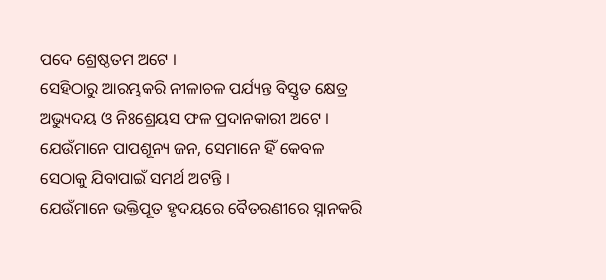ପଦେ ଶ୍ରେଷ୍ଠତମ ଅଟେ ।
ସେହିଠାରୁ ଆରମ୍ଭକରି ନୀଳାଚଳ ପର୍ଯ୍ୟନ୍ତ ବିସ୍ତୃତ କ୍ଷେତ୍ର ଅଭ୍ୟୁଦୟ ଓ ନିଃଶ୍ରେୟସ ଫଳ ପ୍ରଦାନକାରୀ ଅଟେ । ଯେଉଁମାନେ ପାପଶୂନ୍ୟ ଜନ, ସେମାନେ ହିଁ କେବଳ ସେଠାକୁ ଯିବାପାଇଁ ସମର୍ଥ ଅଟନ୍ତି ।
ଯେଉଁମାନେ ଭକ୍ତିପୂତ ହୃଦୟରେ ବୈତରଣୀରେ ସ୍ନାନକରି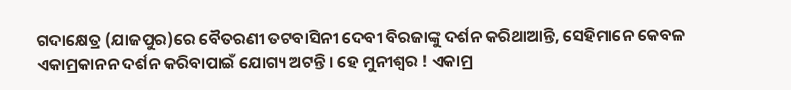ଗଦାକ୍ଷେତ୍ର (ଯାଜପୁର)ରେ ବୈତରଣୀ ତଟବାସିନୀ ଦେବୀ ବିରଜାଙ୍କୁ ଦର୍ଶନ କରିଥାଆନ୍ତି, ସେହିମାନେ କେବଳ ଏକାମ୍ରକାନନ ଦର୍ଶନ କରିବାପାଇଁ ଯୋଗ୍ୟ ଅଟନ୍ତି । ହେ ମୁନୀଶ୍ୱର ! ଏକାମ୍ର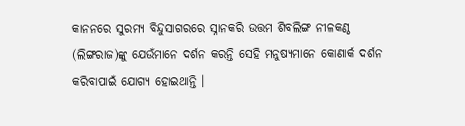କାନନରେ ସୁରମ୍ୟ ବିନ୍ଦୁସାଗରରେ ସ୍ନାନକରି ଉତ୍ତମ ଶିବଲିଙ୍ଗ ନୀଳକଣ୍ଠ (ଲିଙ୍ଗରାଜ)ଙ୍କୁ ଯେଉଁମାନେ ଦର୍ଶନ କରନ୍ତି ସେହି ମନୁଷ୍ୟମାନେ କୋଣାର୍କ ଦର୍ଶନ କରିବାପାଇଁ ଯୋଗ୍ୟ ହୋଇଥାନ୍ତି ।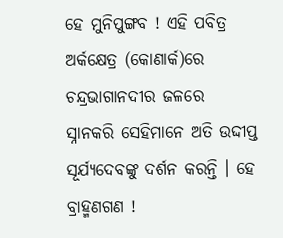ହେ ମୁନିପୁଙ୍ଗବ ! ଏହି ପବିତ୍ର ଅର୍କକ୍ଷେତ୍ର (କୋଣାର୍କ)ରେ ଚନ୍ଦ୍ରଭାଗାନଦୀର ଜଳରେ ସ୍ନାନକରି ସେହିମାନେ ଅତି ଉଦ୍ଦୀପ୍ତ ସୂର୍ଯ୍ୟଦେବଙ୍କୁ ଦର୍ଶନ କରନ୍ତି । ହେ ବ୍ରାହ୍ମଣଗଣ !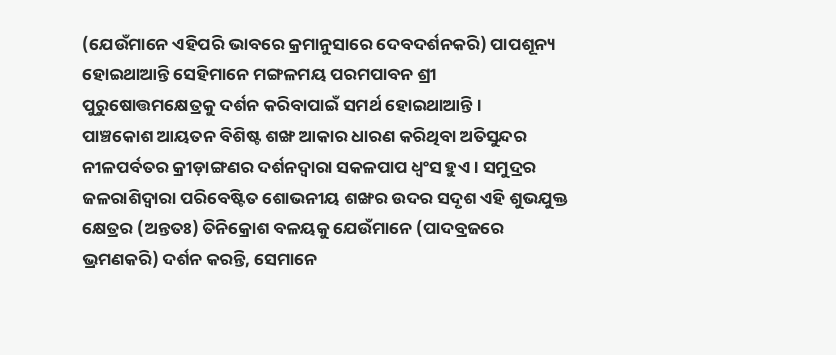(ଯେଉଁମାନେ ଏହିପରି ଭାବରେ କ୍ରମାନୁସାରେ ଦେବଦର୍ଶନକରି) ପାପଶୂନ୍ୟ ହୋଇଥାଆନ୍ତି ସେହିମାନେ ମଙ୍ଗଳମୟ ପରମପାବନ ଶ୍ରୀ ପୁରୁଷୋତ୍ତମକ୍ଷେତ୍ରକୁ ଦର୍ଶନ କରିବାପାଇଁ ସମର୍ଥ ହୋଇଥାଆନ୍ତି ।
ପାଞ୍ଚକୋଶ ଆୟତନ ବିଶିଷ୍ଟ ଶଙ୍ଖ ଆକାର ଧାରଣ କରିଥିବା ଅତିସୁନ୍ଦର ନୀଳପର୍ବତର କ୍ରୀଡ଼ାଙ୍ଗଣର ଦର୍ଶନଦ୍ୱାରା ସକଳପାପ ଧ୍ୱଂସ ହୁଏ । ସମୁଦ୍ରର ଜଳରାଶିଦ୍ୱାରା ପରିବେଷ୍ଟିତ ଶୋଭନୀୟ ଶଙ୍ଖର ଉଦର ସଦୃଶ ଏହି ଶୁଭଯୁକ୍ତ କ୍ଷେତ୍ରର (ଅନ୍ତତଃ) ତିନିକ୍ରୋଶ ବଳୟକୁ ଯେଉଁମାନେ (ପାଦବ୍ରଜରେ ଭ୍ରମଣକରି) ଦର୍ଶନ କରନ୍ତି, ସେମାନେ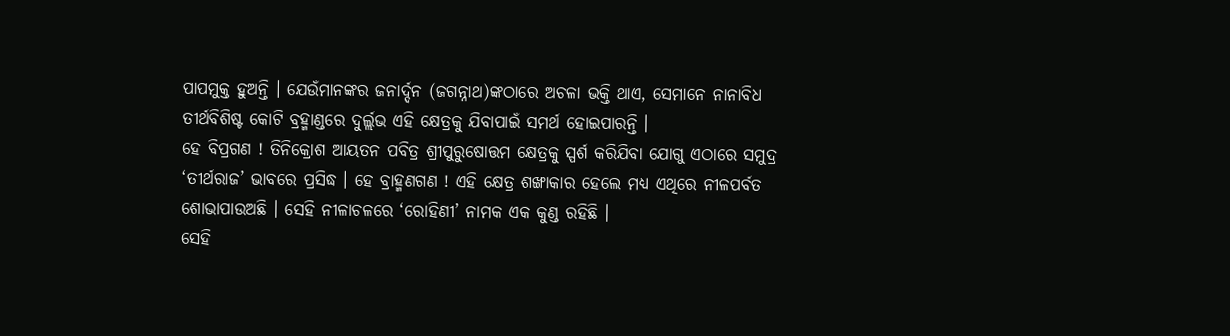ପାପମୁକ୍ତ ହୁଅନ୍ତି । ଯେଉଁମାନଙ୍କର ଜନାର୍ଦ୍ଦନ (ଜଗନ୍ନାଥ)ଙ୍କଠାରେ ଅଚଳା ଭକ୍ତି ଥାଏ, ସେମାନେ ନାନାବିଧ ତୀର୍ଥବିଶିଷ୍ଟ କୋଟି ବ୍ରହ୍ମାଣ୍ଡରେ ଦୁର୍ଲ୍ଲଭ ଏହି କ୍ଷେତ୍ରକୁ ଯିବାପାଇଁ ସମର୍ଥ ହୋଇପାରନ୍ତି ।
ହେ ବିପ୍ରଗଣ ! ତିନିକ୍ରୋଶ ଆୟତନ ପବିତ୍ର ଶ୍ରୀପୁରୁଷୋତ୍ତମ କ୍ଷେତ୍ରକୁ ସ୍ପର୍ଶ କରିଯିବା ଯୋଗୁ ଏଠାରେ ସମୁଦ୍ର ‘ତୀର୍ଥରାଜ’ ଭାବରେ ପ୍ରସିଦ୍ଧ । ହେ ବ୍ରାହ୍ମଣଗଣ ! ଏହି କ୍ଷେତ୍ର ଶଙ୍ଖାକାର ହେଲେ ମଧ୍ୟ ଏଥିରେ ନୀଳପର୍ବତ ଶୋଭାପାଉଅଛି । ସେହି ନୀଳାଚଳରେ ‘ରୋହିଣୀ’ ନାମକ ଏକ କୁଣ୍ଡ ରହିଛି ।
ସେହି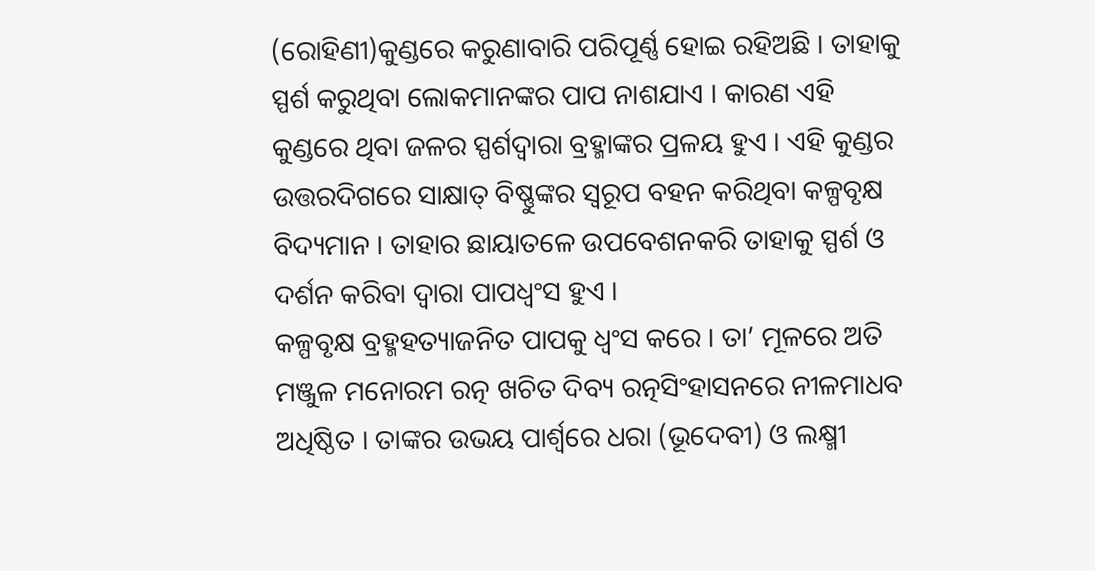(ରୋହିଣୀ)କୁଣ୍ଡରେ କରୁଣାବାରି ପରିପୂର୍ଣ୍ଣ ହୋଇ ରହିଅଛି । ତାହାକୁ ସ୍ପର୍ଶ କରୁଥିବା ଲୋକମାନଙ୍କର ପାପ ନାଶଯାଏ । କାରଣ ଏହି କୁଣ୍ଡରେ ଥିବା ଜଳର ସ୍ପର୍ଶଦ୍ୱାରା ବ୍ରହ୍ମାଙ୍କର ପ୍ରଳୟ ହୁଏ । ଏହି କୁଣ୍ଡର ଉତ୍ତରଦିଗରେ ସାକ୍ଷାତ୍ ବିଷ୍ଣୁଙ୍କର ସ୍ୱରୂପ ବହନ କରିଥିବା କଳ୍ପବୃକ୍ଷ ବିଦ୍ୟମାନ । ତାହାର ଛାୟାତଳେ ଉପବେଶନକରି ତାହାକୁ ସ୍ପର୍ଶ ଓ ଦର୍ଶନ କରିବା ଦ୍ୱାରା ପାପଧ୍ୱଂସ ହୁଏ ।
କଳ୍ପବୃକ୍ଷ ବ୍ରହ୍ମହତ୍ୟାଜନିତ ପାପକୁ ଧ୍ୱଂସ କରେ । ତା’ ମୂଳରେ ଅତି ମଞ୍ଜୁଳ ମନୋରମ ରତ୍ନ ଖଚିତ ଦିବ୍ୟ ରତ୍ନସିଂହାସନରେ ନୀଳମାଧବ ଅଧିଷ୍ଠିତ । ତାଙ୍କର ଉଭୟ ପାର୍ଶ୍ୱରେ ଧରା (ଭୂଦେବୀ) ଓ ଲକ୍ଷ୍ମୀ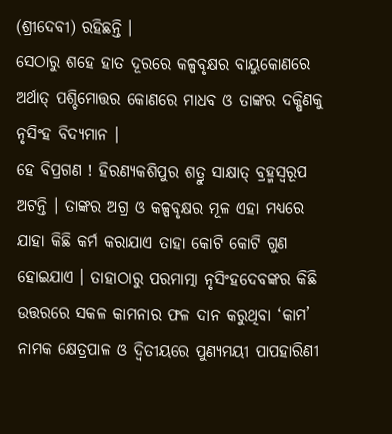(ଶ୍ରୀଦେବୀ) ରହିଛନ୍ତି ।
ସେଠାରୁ ଶହେ ହାତ ଦୂରରେ କଳ୍ପବୃକ୍ଷର ବାୟୁକୋଣରେ ଅର୍ଥାତ୍ ପଶ୍ଚିମୋତ୍ତର କୋଣରେ ମାଧବ ଓ ତାଙ୍କର ଦକ୍ଷିଣକୁ ନୃସିଂହ ବିଦ୍ୟମାନ ।
ହେ ବିପ୍ରଗଣ ! ହିରଣ୍ୟକଶିପୁର ଶତ୍ରୁ ସାକ୍ଷାତ୍ ବ୍ରହ୍ମସ୍ୱରୂପ ଅଟନ୍ତି । ତାଙ୍କର ଅଗ୍ର ଓ କଳ୍ପବୃକ୍ଷର ମୂଳ ଏହା ମଧ୍ୟରେ ଯାହା କିଛି କର୍ମ କରାଯାଏ ତାହା କୋଟି କୋଟି ଗୁଣ ହୋଇଯାଏ । ତାହାଠାରୁ ପରମାତ୍ମା ନୃସିଂହଦେବଙ୍କର କିଛି ଉତ୍ତରରେ ସକଳ କାମନାର ଫଳ ଦାନ କରୁଥିବା ‘କାମ’ ନାମକ କ୍ଷେତ୍ରପାଳ ଓ ଦ୍ୱିତୀୟରେ ପୁଣ୍ୟମୟୀ ପାପହାରିଣୀ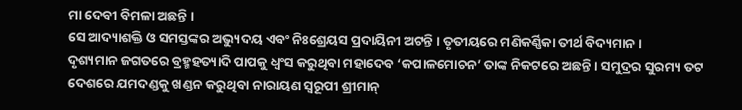ମା ଦେବୀ ବିମଳା ଅଛନ୍ତି ।
ସେ ଆଦ୍ୟାଶକ୍ତି ଓ ସମସ୍ତଙ୍କର ଅଭ୍ୟୁଦୟ ଏବଂ ନିଃଶ୍ରେୟସ ପ୍ରଦାୟିନୀ ଅଟନ୍ତି । ତୃତୀୟରେ ମଣିକର୍ଣ୍ଣିକା ତୀର୍ଥ ବିଦ୍ୟମାନ ।
ଦୃଶ୍ୟମାନ ଜଗତରେ ବ୍ରହ୍ମହତ୍ୟାଦି ପାପକୁ ଧ୍ୱଂସ କରୁଥିବା ମହାଦେବ ‘କପାଳମୋଚନ’ ତାଙ୍କ ନିକଟରେ ଅଛନ୍ତି । ସମୁଦ୍ରର ସୁରମ୍ୟ ତଟ ଦେଶରେ ଯମଦଣ୍ଡକୁ ଖଣ୍ଡନ କରୁଥିବା ନାରାୟଣ ସ୍ୱରୂପୀ ଶ୍ରୀମାନ୍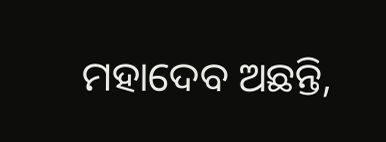ମହାଦେବ ଅଛନ୍ତି,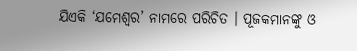ଯିଏକି ‘ଯମେଶ୍ୱର’ ନାମରେ ପରିଚିତ । ପୂଜକମାନଙ୍କୁ ଓ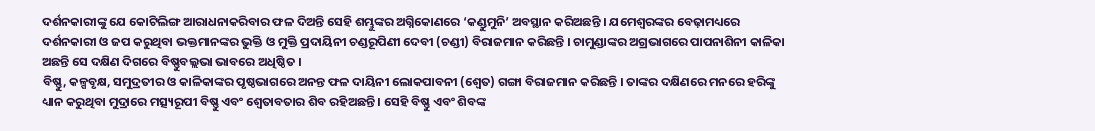ଦର୍ଶନକାରୀଙ୍କୁ ଯେ କୋଟିଲିଙ୍ଗ ଆରାଧନାକରିବାର ଫଳ ଦିଅନ୍ତି ସେହି ଶମ୍ଭୁଙ୍କର ଅଗ୍ନିକୋଣରେ ‘କଣ୍ଡୁମୁନି’ ଅବସ୍ଥାନ କରିଅଛନ୍ତି । ଯମେଶ୍ୱରଙ୍କର ବେଢ଼ାମଧ୍ୟରେ ଦର୍ଶନକାରୀ ଓ ଜପ କରୁଥିବା ଭକ୍ତମାନଙ୍କର ଭୁକ୍ତି ଓ ମୁକ୍ତି ପ୍ରଦାୟିନୀ ଚଣ୍ଡରୂପିଣୀ ଦେବୀ (ଚଣ୍ଡୀ) ବିରାଜମାନ କରିଛନ୍ତି । ଚାମୁଣ୍ଡାଙ୍କର ଅଗ୍ରଭାଗରେ ପାପନାଶିନୀ କାଳିକା ଅଛନ୍ତି ସେ ଦକ୍ଷିଣ ଦିଗରେ ବିଷ୍ଣୁବଲ୍ଲଭା ଭାବରେ ଅଧିଷ୍ଠିତ ।
ବିଷ୍ଣୁ, କଳ୍ପବୃକ୍ଷ, ସମୁଦ୍ରତୀର ଓ କାଳିକାଙ୍କର ପୃଷ୍ଠଭାଗରେ ଅନନ୍ତ ଫଳ ଦାୟିନୀ ଲୋକପାବନୀ (ଶ୍ୱେତ) ଗଙ୍ଗା ବିରାଜମାନ କରିଛନ୍ତି । ତାଙ୍କର ଦକ୍ଷିଣରେ ମନରେ ହରିଙ୍କୁ ଧ୍ୟାନ କରୁଥିବା ମୁଦ୍ରାରେ ମତ୍ସ୍ୟରୂପୀ ବିଷ୍ଣୁ ଏବଂ ଶ୍ୱେତାବତାର ଶିବ ରହିଅଛନ୍ତି । ସେହି ବିଷ୍ଣୁ ଏବଂ ଶିବଙ୍କ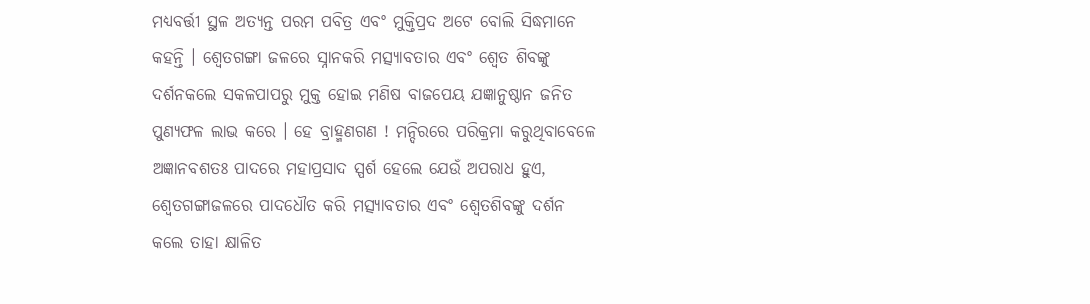ମଧ୍ୟବର୍ତ୍ତୀ ସ୍ଥଳ ଅତ୍ୟନ୍ତ ପରମ ପବିତ୍ର ଏବଂ ମୁକ୍ତିପ୍ରଦ ଅଟେ ବୋଲି ସିଦ୍ଧମାନେ କହନ୍ତି । ଶ୍ୱେତଗଙ୍ଗା ଜଳରେ ସ୍ନାନକରି ମତ୍ସ୍ୟାବତାର ଏବଂ ଶ୍ୱେତ ଶିବଙ୍କୁ ଦର୍ଶନକଲେ ସକଳପାପରୁ ମୁକ୍ତ ହୋଇ ମଣିଷ ବାଜପେୟ ଯଜ୍ଞାନୁଷ୍ଠାନ ଜନିତ ପୁଣ୍ୟଫଳ ଲାଭ କରେ । ହେ ବ୍ରାହ୍ମଣଗଣ ! ମନ୍ଦିରରେ ପରିକ୍ରମା କରୁଥିବାବେଳେ ଅଜ୍ଞାନବଶତଃ ପାଦରେ ମହାପ୍ରସାଦ ସ୍ପର୍ଶ ହେଲେ ଯେଉଁ ଅପରାଧ ହୁଏ, ଶ୍ୱେତଗଙ୍ଗାଜଳରେ ପାଦଧୌତ କରି ମତ୍ସ୍ୟାବତାର ଏବଂ ଶ୍ୱେତଶିବଙ୍କୁ ଦର୍ଶନ କଲେ ତାହା କ୍ଷାଳିତ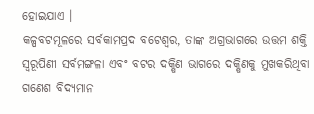ହୋଇଯାଏ ।
କଳ୍ପବଟମୂଳରେ ସର୍ବକାମପ୍ରଦ ବଟେଶ୍ୱର, ତାଙ୍କ ଅଗ୍ରଭାଗରେ ଉତ୍ତମ ଶକ୍ତି ସ୍ୱରୂପିଣୀ ସର୍ବମଙ୍ଗଳା ଏବଂ ବଟର ଦକ୍ଷିଣ ଭାଗରେ ଦକ୍ଷିଣକୁ ମୁଖକରିଥିବା ଗଣେଶ ବିଦ୍ୟମାନ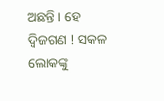ଅଛନ୍ତି । ହେ ଦ୍ୱିଜଗଣ ! ସକଳ ଲୋକଙ୍କୁ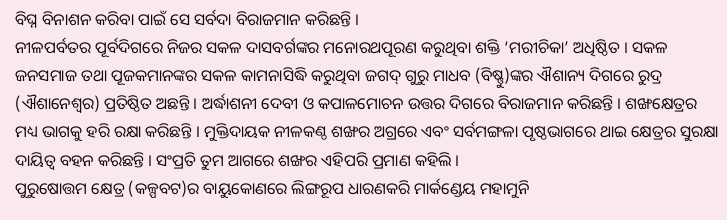ବିଘ୍ନ ବିନାଶନ କରିବା ପାଇଁ ସେ ସର୍ବଦା ବିରାଜମାନ କରିଛନ୍ତି ।
ନୀଳପର୍ବତର ପୂର୍ବଦିଗରେ ନିଜର ସକଳ ଦାସବର୍ଗଙ୍କର ମନୋରଥପୂରଣ କରୁଥିବା ଶକ୍ତି ‘ମରୀଚିକା’ ଅଧିଷ୍ଠିତ । ସକଳ ଜନସମାଜ ତଥା ପୂଜକମାନଙ୍କର ସକଳ କାମନାସିଦ୍ଧି କରୁଥିବା ଜଗଦ୍ ଗୁରୁ ମାଧବ (ବିଷ୍ଣୁ)ଙ୍କର ଐଶାନ୍ୟ ଦିଗରେ ରୁଦ୍ର (ଐଶାନେଶ୍ୱର) ପ୍ରତିଷ୍ଠିତ ଅଛନ୍ତି । ଅର୍ଦ୍ଧାଶନୀ ଦେବୀ ଓ କପାଳମୋଚନ ଉତ୍ତର ଦିଗରେ ବିରାଜମାନ କରିଛନ୍ତି । ଶଙ୍ଖକ୍ଷେତ୍ରର ମଧ୍ୟ ଭାଗକୁ ହରି ରକ୍ଷା କରିଛନ୍ତି । ମୁକ୍ତିଦାୟକ ନୀଳକଣ୍ଠ ଶଙ୍ଖର ଅଗ୍ରରେ ଏବଂ ସର୍ବମଙ୍ଗଳା ପୃଷ୍ଠଭାଗରେ ଥାଇ କ୍ଷେତ୍ରର ସୁରକ୍ଷା ଦାୟିତ୍ୱ ବହନ କରିଛନ୍ତି । ସଂପ୍ରତି ତୁମ ଆଗରେ ଶଙ୍ଖର ଏହିପରି ପ୍ରମାଣ କହିଲି ।
ପୁରୁଷୋତ୍ତମ କ୍ଷେତ୍ର (କଳ୍ପବଟ)ର ବାୟୁକୋଣରେ ଲିଙ୍ଗରୂପ ଧାରଣକରି ମାର୍କଣ୍ଡେୟ ମହାମୁନି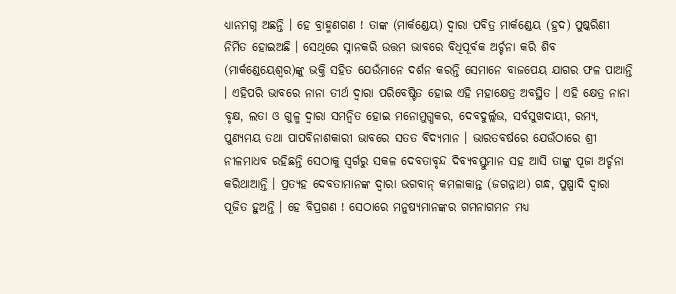ଧ୍ୟାନମଗ୍ନ ଅଛନ୍ତି । ହେ ବ୍ରାହ୍ମଣଗଣ ! ତାଙ୍କ (ମାର୍କଣ୍ଡେୟ) ଦ୍ୱାରା ପବିତ୍ର ମାର୍କଣ୍ଡେୟ (ହ୍ରଦ) ପୁଷ୍କରିଣୀ ନିର୍ମିତ ହୋଇଅଛି । ସେଥିରେ ସ୍ନାନକରି ଉତ୍ତମ ଭାବରେ ବିଧିପୂର୍ବକ ଅର୍ଚ୍ଚନା କରି ଶିବ (ମାର୍କଣ୍ଡେୟେଶ୍ୱର)ଙ୍କୁ ଭକ୍ତି ସହିତ ଯେଉଁମାନେ ଦର୍ଶନ କରନ୍ତି ସେମାନେ ବାଜପେୟ ଯାଗର ଫଳ ପାଆନ୍ତି । ଏହିପରି ଭାବରେ ନାନା ତୀର୍ଥ ଦ୍ୱାରା ପରିବେଷ୍ଟିତ ହୋଇ ଏହି ମହାକ୍ଷେତ୍ର ଅବସ୍ଥିତ । ଏହି କ୍ଷେତ୍ର ନାନା ବୃକ୍ଷ, ଲତା ଓ ଗୁଳ୍ମ ଦ୍ୱାରା ସମନ୍ୱିତ ହୋଇ ମନୋମୁଗ୍ଧକର, ଦେବଦୁର୍ଲ୍ଲଭ, ସର୍ବସୁଖଦାୟୀ, ରମ୍ୟ, ପୁଣ୍ୟମୟ ତଥା ପାପବିନାଶକାରୀ ଭାବରେ ସତତ ବିଦ୍ୟମାନ । ଭାରତବର୍ଷରେ ଯେଉଁଠାରେ ଶ୍ରୀ ନୀଳମାଧବ ରହିଛନ୍ତି ସେଠାକୁ ସ୍ୱର୍ଗରୁ ସକଳ ଦେବତାବୃନ୍ଦ ଦିବ୍ୟବସ୍ତୁମାନ ସହ ଆସି ତାଙ୍କୁ ପୂଜା ଅର୍ଚ୍ଚନା କରିଥାଆନ୍ତି । ପ୍ରତ୍ୟହ ଦେବତାମାନଙ୍କ ଦ୍ୱାରା ଭଗବାନ୍ କମଳାକାନ୍ତ (ଜଗନ୍ନାଥ) ଗନ୍ଧ, ପୁଷ୍ପାଦି ଦ୍ୱାରା ପୂଜିତ ହୁଅନ୍ତି । ହେ ବିପ୍ରଗଣ ! ସେଠାରେ ମନୁଷ୍ୟମାନଙ୍କର ଗମନାଗମନ ମଧ୍ୟ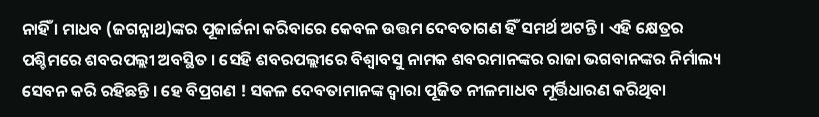ନାହିଁ । ମାଧବ (ଜଗନ୍ନାଥ)ଙ୍କର ପୂଜାର୍ଚ୍ଚନା କରିବାରେ କେବଳ ଉତ୍ତମ ଦେବତାଗଣ ହିଁ ସମର୍ଥ ଅଟନ୍ତି । ଏହି କ୍ଷେତ୍ରର ପଶ୍ଚିମରେ ଶବରପଲ୍ଲୀ ଅବସ୍ଥିତ । ସେହି ଶବରପଲ୍ଲୀରେ ବିଶ୍ୱାବସୁ ନାମକ ଶବରମାନଙ୍କର ରାଜା ଭଗବାନଙ୍କର ନିର୍ମାଲ୍ୟ ସେବନ କରି ରହିଛନ୍ତି । ହେ ବିପ୍ରଗଣ ! ସକଳ ଦେବତାମାନଙ୍କ ଦ୍ୱାରା ପୂଜିତ ନୀଳମାଧବ ମୂର୍ତ୍ତିଧାରଣ କରିଥିବା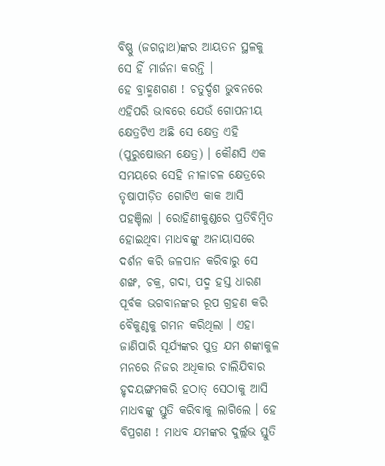ବିଷ୍ଣୁ (ଜଗନ୍ନାଥ)ଙ୍କର ଆୟତନ ସ୍ଥଳକୁ ସେ ହିଁ ମାର୍ଜନା କରନ୍ତି ।
ହେ ବ୍ରାହ୍ମଣଗଣ ! ଚତୁର୍ଦ୍ଦଶ ଭୁବନରେ ଏହିପରି ଭାବରେ ଯେଉଁ ଗୋପନୀୟ କ୍ଷେତ୍ରଟିଏ ଅଛି ସେ କ୍ଷେତ୍ର ଏହି (ପୁରୁଷୋତ୍ତମ କ୍ଷେତ୍ର) । କୌଣସି ଏକ ସମୟରେ ସେହି ନୀଳାଚଳ କ୍ଷେତ୍ରରେ ତୃଷାପୀଡ଼ିତ ଗୋଟିଏ କାକ ଆସି ପହଞ୍ଚିଲା । ରୋହିଣୀକୁଣ୍ଡରେ ପ୍ରତିବିମ୍ବିତ ହୋଇଥିବା ମାଧବଙ୍କୁ ଅନାୟାସରେ ଦର୍ଶନ କରି ଜଳପାନ କରିବାରୁ ସେ ଶଙ୍ଖ, ଚକ୍ର, ଗଦା, ପଦ୍ମ ହସ୍ତ ଧାରଣ ପୂର୍ବକ ଭଗବାନଙ୍କର ରୂପ ଗ୍ରହଣ କରି ବୈକୁଣ୍ଠକୁ ଗମନ କରିଥିଲା । ଏହା ଜାଣିପାରି ସୂର୍ଯ୍ୟଙ୍କର ପୁତ୍ର ଯମ ଶଙ୍କାକୁଳ ମନରେ ନିଜର ଅଧିକାର ଚାଲିଯିବାର ହୃଦୟଙ୍ଗମକରି ହଠାତ୍ ସେଠାକୁ ଆସି ମାଧବଙ୍କୁ ସ୍ତୁତି କରିବାକୁ ଲାଗିଲେ । ହେ ବିପ୍ରଗଣ ! ମାଧବ ଯମଙ୍କର ଦୁର୍ଲ୍ଲଭ ସ୍ତୁତି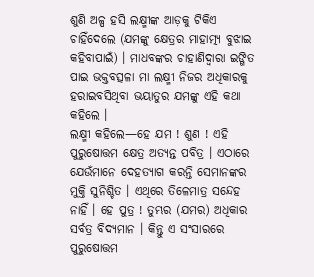ଶୁଣି ଅଳ୍ପ ହସି ଲକ୍ଷ୍ମୀଙ୍କ ଆଡ଼କୁ ଟିକିଏ ଚାହିଁଦେଲେ (ଯମଙ୍କୁ କ୍ଷେତ୍ରର ମାହାତ୍ମ୍ୟ ବୁଝାଇ କହିବାପାଇଁ) । ମାଧବଙ୍କର ଚାହାଣିଦ୍ୱାରା ଇଙ୍ଗିତ ପାଇ ଭକ୍ତବତ୍ସଳା ମା ଲକ୍ଷ୍ମୀ ନିଜର ଅଧିକାରକୁ ହରାଇବସିଥିବା ଭୟାତୁର ଯମଙ୍କୁ ଏହି କଥା କହିଲେ ।
ଲକ୍ଷ୍ମୀ କହିଲେ—ହେ ଯମ ! ଶୁଣ ! ଏହି ପୁରୁଷୋତ୍ତମ କ୍ଷେତ୍ର ଅତ୍ୟନ୍ତ ପବିତ୍ର । ଏଠାରେ ଯେଉଁମାନେ ଦେହତ୍ୟାଗ କରନ୍ତି ସେମାନଙ୍କର ମୁକ୍ତି ସୁନିଶ୍ଚିତ । ଏଥିରେ ତିଳେମାତ୍ର ସନ୍ଦେହ ନାହିଁ । ହେ ପୁତ୍ର ! ତୁମ୍ଭର (ଯମର) ଅଧିକାର ସର୍ବତ୍ର ବିଦ୍ୟମାନ । କିନ୍ତୁ ଏ ସଂସାରରେ ପୁରୁଷୋତ୍ତମ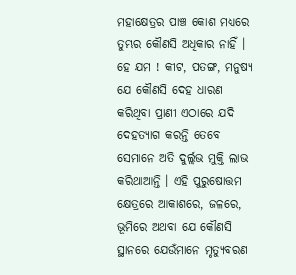ମହାକ୍ଷେତ୍ରର ପାଞ୍ଚ କୋଶ ମଧ୍ୟରେ ତୁମ୍ଭର କୌଣସି ଅଧିକାର ନାହିଁ । ହେ ଯମ ! କୀଟ, ପତଙ୍ଗ, ମନୁଷ୍ୟ ଯେ କୌଣସି ଦେହ ଧାରଣ କରିଥିବା ପ୍ରାଣୀ ଏଠାରେ ଯଦି ଦେହତ୍ୟାଗ କରନ୍ତି ତେବେ ସେମାନେ ଅତି ଦୁର୍ଲ୍ଲଭ ମୁକ୍ତି ଲାଭ କରିଥାଆନ୍ତି । ଏହି ପୁରୁଷୋତ୍ତମ କ୍ଷେତ୍ରରେ ଆକାଶରେ, ଜଳରେ, ଭୂମିରେ ଅଥବା ଯେ କୌଣସି ସ୍ଥାନରେ ଯେଉଁମାନେ ମୃତ୍ୟୁବରଣ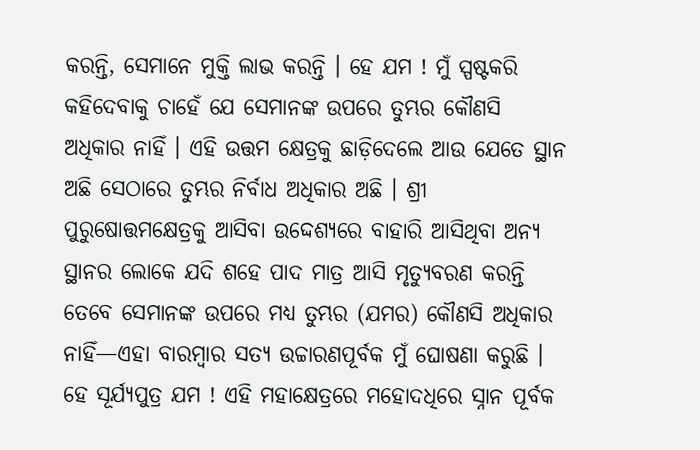କରନ୍ତି, ସେମାନେ ମୁକ୍ତି ଲାଭ କରନ୍ତି । ହେ ଯମ ! ମୁଁ ସ୍ପଷ୍ଟକରି କହିଦେବାକୁ ଚାହେଁ ଯେ ସେମାନଙ୍କ ଉପରେ ତୁମ୍ଭର କୌଣସି ଅଧିକାର ନାହିଁ । ଏହି ଉତ୍ତମ କ୍ଷେତ୍ରକୁ ଛାଡ଼ିଦେଲେ ଆଉ ଯେତେ ସ୍ଥାନ ଅଛି ସେଠାରେ ତୁମ୍ଭର ନିର୍ବାଧ ଅଧିକାର ଅଛି । ଶ୍ରୀ ପୁରୁଷୋତ୍ତମକ୍ଷେତ୍ରକୁ ଆସିବା ଉଦ୍ଦେଶ୍ୟରେ ବାହାରି ଆସିଥିବା ଅନ୍ୟ ସ୍ଥାନର ଲୋକେ ଯଦି ଶହେ ପାଦ ମାତ୍ର ଆସି ମୃତ୍ୟୁବରଣ କରନ୍ତି ତେବେ ସେମାନଙ୍କ ଉପରେ ମଧ୍ୟ ତୁମ୍ଭର (ଯମର) କୌଣସି ଅଧିକାର ନାହିଁ—ଏହା ବାରମ୍ବାର ସତ୍ୟ ଉଚ୍ଚାରଣପୂର୍ବକ ମୁଁ ଘୋଷଣା କରୁଛି ।
ହେ ସୂର୍ଯ୍ୟପୁତ୍ର ଯମ ! ଏହି ମହାକ୍ଷେତ୍ରରେ ମହୋଦଧିରେ ସ୍ନାନ ପୂର୍ବକ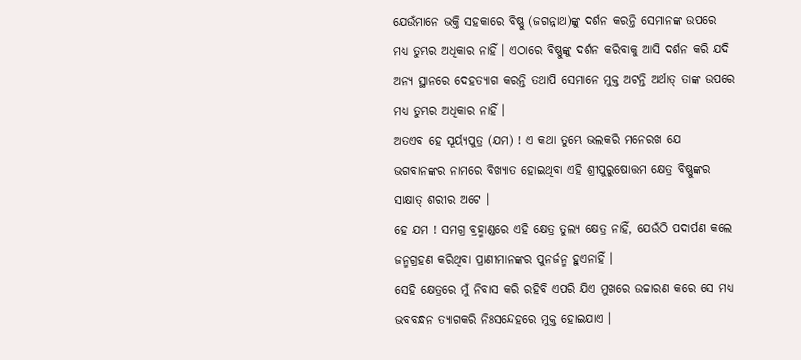ଯେଉଁମାନେ ଭକ୍ତି ସହକାରେ ବିଷ୍ଣୁ (ଜଗନ୍ନାଥ)ଙ୍କୁ ଦର୍ଶନ କରନ୍ତି ସେମାନଙ୍କ ଉପରେ ମଧ୍ୟ ତୁମ୍ଭର ଅଧିକାର ନାହିଁ । ଏଠାରେ ବିଷ୍ଣୁଙ୍କୁ ଦର୍ଶନ କରିବାକୁ ଆସି ଦର୍ଶନ କରି ଯଦି ଅନ୍ୟ ସ୍ଥାନରେ ଦେହତ୍ୟାଗ କରନ୍ତି ତଥାପି ସେମାନେ ମୁକ୍ତ ଅଟନ୍ତି ଅର୍ଥାତ୍ ତାଙ୍କ ଉପରେ ମଧ୍ୟ ତୁମ୍ଭର ଅଧିକାର ନାହିଁ ।
ଅତଏବ ହେ ସୂର୍ୟ୍ୟପୁତ୍ର (ଯମ) ! ଏ କଥା ତୁମ୍ଭେ ଭଲକରି ମନେରଖ ଯେ ଭଗବାନଙ୍କର ନାମରେ ବିଖ୍ୟାତ ହୋଇଥିବା ଏହି ଶ୍ରୀପୁରୁଷୋତ୍ତମ କ୍ଷେତ୍ର ବିଷ୍ଣୁଙ୍କର ସାକ୍ଷାତ୍ ଶରୀର ଅଟେ ।
ହେ ଯମ ! ସମଗ୍ର ବ୍ରହ୍ମାଣ୍ଡରେ ଏହି କ୍ଷେତ୍ର ତୁଲ୍ୟ କ୍ଷେତ୍ର ନାହିଁ, ଯେଉଁଠି ପଦାର୍ପଣ କଲେ ଜନ୍ମଗ୍ରହଣ କରିଥିବା ପ୍ରାଣୀମାନଙ୍କର ପୁନର୍ଜନ୍ମ ହୁଏନାହିଁ ।
ସେହି କ୍ଷେତ୍ରରେ ମୁଁ ନିବାସ କରି ରହିବି ଏପରି ଯିଏ ମୁଖରେ ଉଚ୍ଚାରଣ କରେ ସେ ମଧ୍ୟ ଭବବନ୍ଧନ ତ୍ୟାଗକରି ନିଃସନ୍ଦେହରେ ମୁକ୍ତ ହୋଇଯାଏ ।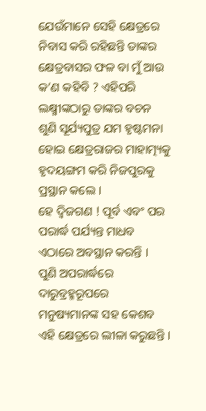ଯେଉଁମାନେ ସେହି କ୍ଷେତ୍ରରେ ନିବାସ କରି ରହିଛନ୍ତି ତାଙ୍କର କ୍ଷେତ୍ରବାସର ଫଳ ବା ମୁଁ ଆଉ କ’ଣ କହିବି ? ଏହିପରି ଲକ୍ଷ୍ମୀଙ୍କଠାରୁ ତାଙ୍କର ବଚନ ଶୁଣି ସୂର୍ଯ୍ୟପୁତ୍ର ଯମ ହୃଷ୍ଟମନା ହୋଇ କ୍ଷେତ୍ରରାଜର ମାହାତ୍ମ୍ୟକୁ ହୃଦୟଙ୍ଗମ କରି ନିଜପୁରକୁ ପ୍ରସ୍ଥାନ କଲେ ।
ହେ ଦ୍ୱିଜଗଣ ! ପୂର୍ବ ଏବଂ ପର ପରାର୍ଦ୍ଧ ପର୍ଯ୍ୟନ୍ତ ମାଧବ ଏଠାରେ ଅବସ୍ଥାନ କରନ୍ତି ।
ପୁଣି ଅପରାର୍ଦ୍ଧରେ ଦାରୁବ୍ରହ୍ମରୂପରେ ମନୁଷ୍ୟମାନଙ୍କ ସହ କେଶବ ଏହି କ୍ଷେତ୍ରରେ ଲୀଳା କରୁଛନ୍ତି ।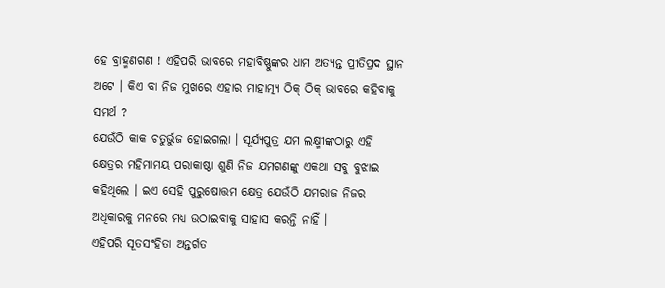ହେ ବ୍ରାହ୍ମଣଗଣ ! ଏହିପରି ଭାବରେ ମହାବିଷ୍ଣୁଙ୍କର ଧାମ ଅତ୍ୟନ୍ତ ପ୍ରୀତିପ୍ରଦ ସ୍ଥାନ ଅଟେ । କିଏ ବା ନିଜ ମୁଖରେ ଏହାର ମାହାତ୍ମ୍ୟ ଠିକ୍ ଠିକ୍ ଭାବରେ କହିବାକୁ ସମର୍ଥ ?
ଯେଉଁଠି କାକ ଚତୁର୍ଭୁଜ ହୋଇଗଲା । ସୂର୍ଯ୍ୟପୁତ୍ର ଯମ ଲକ୍ଷ୍ମୀଙ୍କଠାରୁ ଏହି କ୍ଷେତ୍ରର ମହିମାମୟ ପରାକାଷ୍ଠା ଶୁଣି ନିଜ ଯମଗଣଙ୍କୁ ଏକଥା ସବୁ ବୁଝାଇ କହିଥିଲେ । ଇଏ ସେହି ପୁରୁଷୋତ୍ତମ କ୍ଷେତ୍ର ଯେଉଁଠି ଯମରାଜ ନିଜର ଅଧିକାରକୁ ମନରେ ମଧ୍ୟ ଉଠାଇବାକୁ ସାହାସ କରନ୍ତି ନାହିଁ ।
ଏହିପରି ସୂତସଂହିତା ଅନ୍ତର୍ଗତ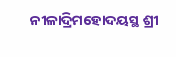ନୀଳାଦ୍ରିମହୋଦୟସ୍ଥ ଶ୍ରୀ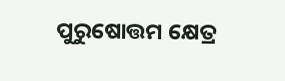ପୁରୁଷୋତ୍ତମ କ୍ଷେତ୍ର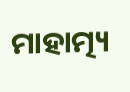ମାହାତ୍ମ୍ୟ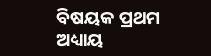ବିଷୟକ ପ୍ରଥମ ଅଧ୍ୟାୟ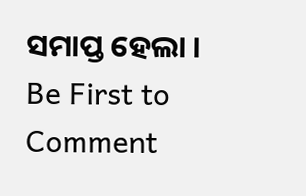ସମାପ୍ତ ହେଲା ।
Be First to Comment